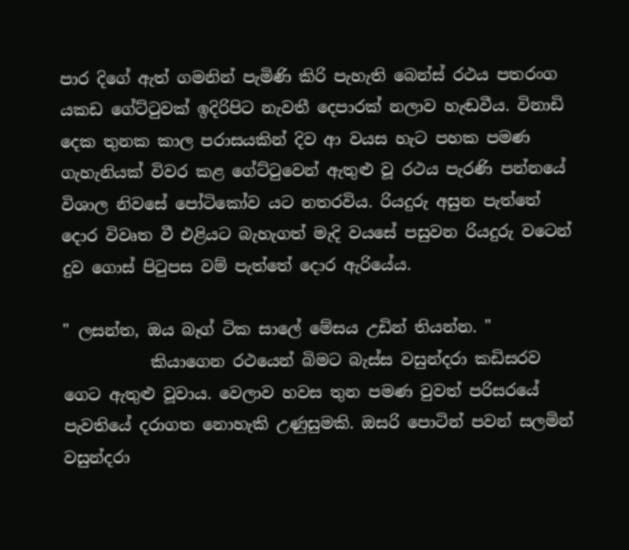පාර දිගේ ඇත් ගමනින් පැමිණි කිරි පැහැති බෙන්ස් රථය පතරංග යකඩ ගේට්ටුවක් ඉදිරිපිට නැවතී දෙපාරක් නලාව හැඬවීය. විනාඩි දෙක තුනක කාල පරාසයකින් දිව ආ වයස හැට පහක පමණ ගැහැනියක් විවර කළ ගේට්ටුවෙන් ඇතුළු වූ රථය පැරණි පන්නයේ විශාල නිවසේ පෝටිකෝව යට නතරවිය. රියදුරු අසුන පැත්තේ දොර විවෘත වී එළියට බැහැගත් මැදි වයසේ පසුවන රියදුරු වටෙන් දුව ගොස් පිටුපස වම් පැත්තේ දොර ඇරියේය.

" ලසන්ත, ඔය බෑග් ටික සාලේ මේසය උඩින් තියන්න. "
           කියාගෙන රථයෙන් බිමට බැස්ස වසුන්දරා කඩිසරව ගෙට ඇතුළු වූවාය. වෙලාව හවස තුන පමණ වුවත් පරිසරයේ පැවතියේ දරාගත නොහැකි උණුසුමකි. ඔසරි පොටින් පවන් සලමින් වසුන්දරා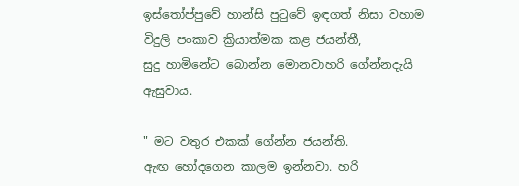ඉස්තෝප්පුවේ හාන්සි පුටුවේ ඉඳගත් නිසා වහාම විදුලි පංකාව ක්‍රියාත්මක කළ ජයන්තී,
සුදු හාමිනේට බොන්න මොනවාහරි ගේන්නදැයි ඇසුවාය.

" මට වතුර එකක් ගේන්න ජයන්ති.
ඇඟ හෝදගෙන කාලම ඉන්නවා. හරි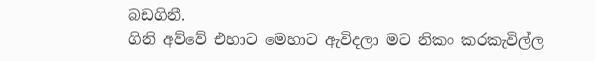බඩගිනී.
ගිනි අව්වේ එහාට මෙහාට ඇවිදලා මට නිකං කරකැවිල්ල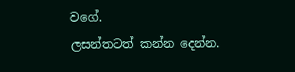වගේ.
ලසන්තටත් කන්න දෙන්න.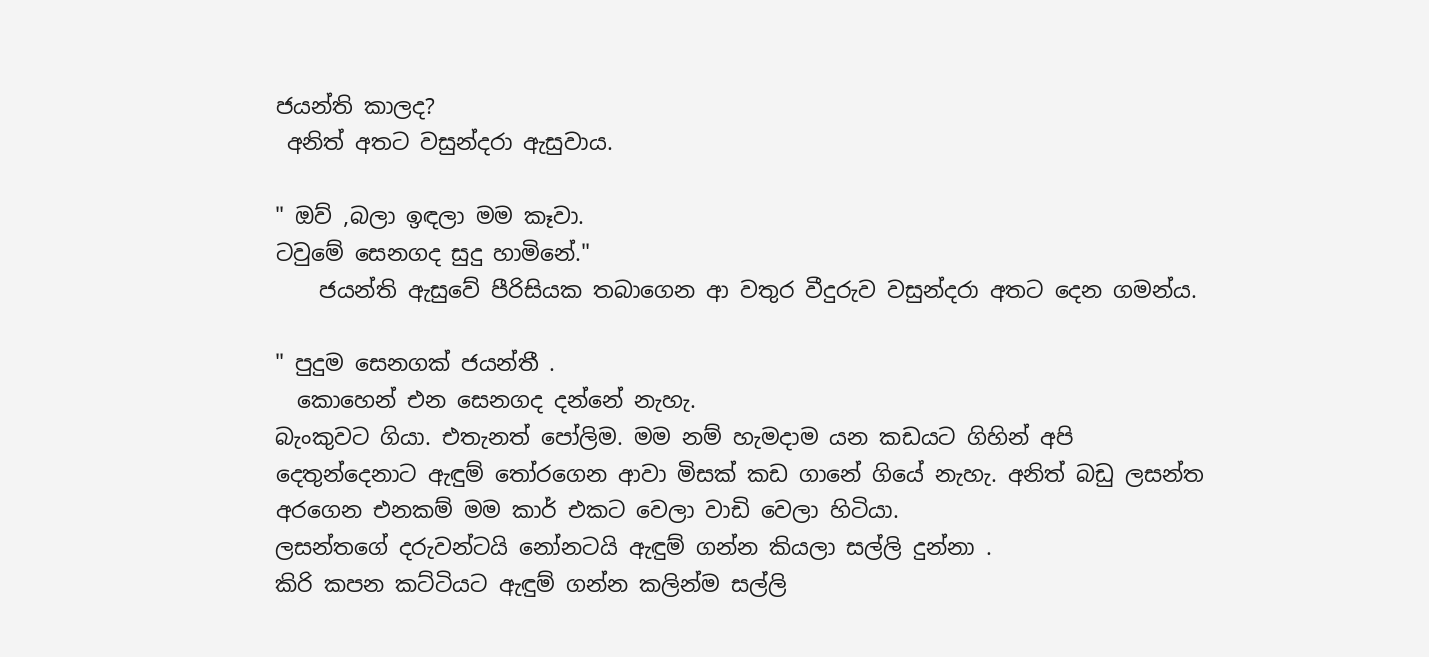ජයන්ති කාලද?
 අනිත් අතට වසුන්දරා ඇසුවාය.

" ඔව් ,බලා ඉඳලා මම කෑවා.
ටවුමේ සෙනගද සුදු හාමිනේ."
    ජයන්ති ඇසුවේ පීරිසියක තබාගෙන ආ වතුර වීදුරුව වසුන්දරා අතට දෙන ගමන්ය.

" පුදුම සෙනගක් ජයන්තී .
  කොහෙන් එන සෙනගද දන්නේ නැහැ.
බැංකුවට ගියා. එතැනත් පෝලිම. මම නම් හැමදාම යන කඩයට ගිහින් අපි දෙතුන්දෙනාට ඇඳුම් තෝරගෙන ආවා මිසක් කඩ ගානේ ගියේ නැහැ. අනිත් බඩු ලසන්ත අරගෙන එනකම් මම කාර් එකට වෙලා වාඩි වෙලා හිටියා.
ලසන්තගේ දරුවන්ටයි නෝනටයි ඇඳුම් ගන්න කියලා සල්ලි දුන්නා .
කිරි කපන කට්ටියට ඇඳුම් ගන්න කලින්ම සල්ලි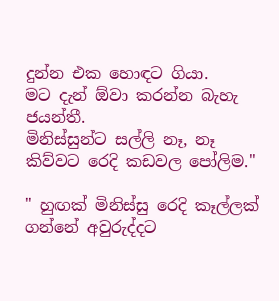දුන්න එක හොඳට ගියා.
මට දැන් ඕවා කරන්න බැහැ ජයන්තී.
මිනිස්සුන්ට සල්ලි නෑ, නෑ කිව්වට රෙදි කඩවල පෝලිම."

" හුඟක් මිනිස්සු රෙදි කෑල්ලක් ගන්නේ අවුරුද්දට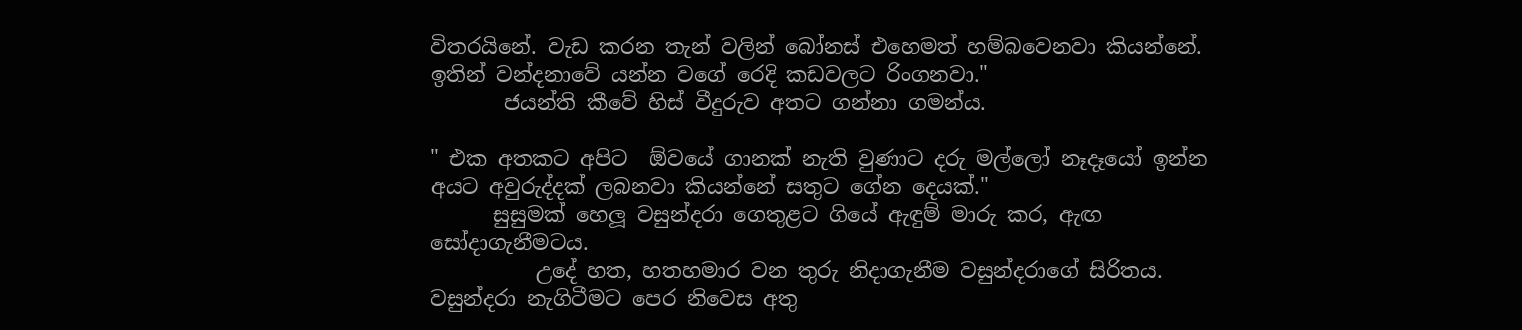විතරයිනේ. වැඩ කරන තැන් වලින් බෝනස් එහෙමත් හම්බවෙනවා කියන්නේ. ඉතින් වන්දනාවේ යන්න වගේ රෙදි කඩවලට රිංගනවා."
       ජයන්ති කීවේ හිස් වීදුරුව අතට ගන්නා ගමන්ය.

" එක අතකට අපිට  ඕවයේ ගානක් නැති වුණාට දරු මල්ලෝ නෑදෑයෝ ඉන්න අයට අවුරුද්දක් ලබනවා කියන්නේ සතුට ගේන දෙයක්."
      සුසුමක් හෙලූ වසුන්දරා ගෙතුළට ගියේ ඇඳුම් මාරු කර, ඇඟ සෝදාගැනීමටය.
          උදේ හත, හතහමාර වන තුරු නිදාගැනීම වසුන්දරාගේ සිරිතය. වසුන්දරා නැගිටීමට පෙර නිවෙස අතු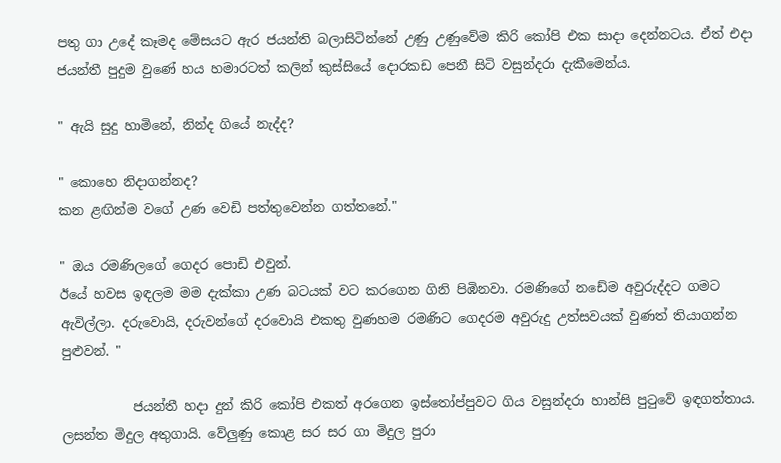පතු ගා උදේ කෑමද මේසයට ඇර ජයන්ති බලාසිටින්නේ උණු උණුවේම කිරි කෝපි එක සාදා දෙන්නටය. ඒත් එදා ජයන්තී පුදුම වුණේ හය හමාරටත් කලින් කුස්සියේ දොරකඩ පෙනී සිටි වසුන්දරා දැකීමෙන්ය.

" ඇයි සුදු හාමිනේ, නින්ද ගියේ නැද්ද?

" කොහෙ නිදාගන්නද?
කන ළඟින්ම වගේ උණ වෙඩි පත්තුවෙන්න ගත්තනේ."

" ඔය රමණිලගේ ගෙදර පොඩි එවුන්.
ඊයේ හවස ඉඳලම මම දැක්කා උණ බටයක් වට කරගෙන ගිනි පිඹිනවා. රමණිගේ නඩේම අවුරුද්දට ගමට ඇවිල්ලා. දරුවොයි, දරුවන්ගේ දරවොයි එකතු වුණහම රමණිට ගෙදරම අවුරුදු උත්සවයක් වුණත් තියාගන්න පුළුවන්. "

           ජයන්තී හදා දුන් කිරි කෝපි එකත් අරගෙන ඉස්තෝප්පුවට ගිය වසුන්දරා හාන්සි පුටුවේ ඉඳගත්තාය. ලසන්ත මිදුල අතුගායි. වේලුණු කොළ සර සර ගා මිදුල පුරා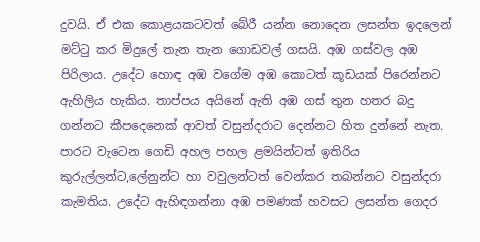දුවයි. ඒ එක කොළයකටවත් බේරී යන්න නොදෙන ලසන්ත ඉදලෙන් මට්ටු කර මිදුලේ තැන තැන ගොඩවල් ගසයි. අඹ ගස්වල අඹ පිරිලාය. උදේට හොඳ අඹ වගේම අඹ කොටත් කූඩයක් පිරෙන්නට ඇහිලිය හැකිය. තාප්පය අයිනේ ඇති අඹ ගස් තුන හතර බදු ගන්නට කීපදෙනෙක් ආවත් වසුන්දරාට දෙන්නට හිත දුන්නේ නැත. පාරට වැටෙන ගෙඩි අහල පහල ළමයින්ටත් ඉතිරිය කුරුල්ලන්ට,ලේනුන්ට හා වවුලන්ටත් වෙන්කර තබන්නට වසුන්දරා කැමතිය. උදේට ඇහිඳගන්නා අඹ පමණක් හවසට ලසන්ත ගෙදර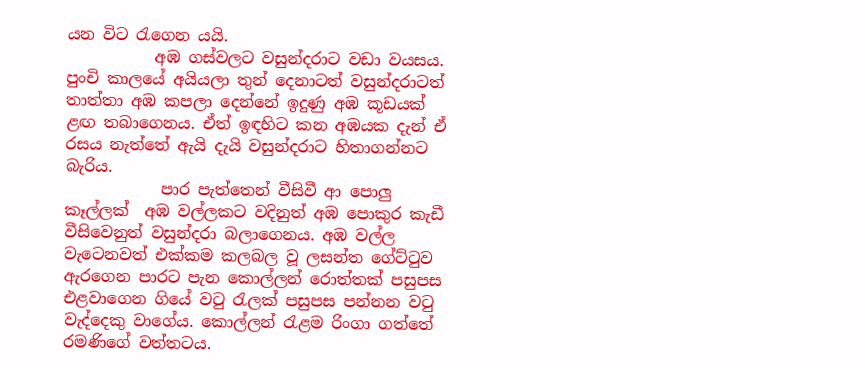යන විට රැගෙන යයි.
           අඹ ගස්වලට වසුන්දරාට වඩා වයසය. පුංචි කාලයේ අයියලා තුන් දෙනාටත් වසුන්දරාටත් තාත්තා අඹ කපලා දෙන්නේ ඉදුණු අඹ කූඩයක් ළඟ තබාගෙනය. ඒත් ඉඳහිට කන අඹයක දැන් ඒ රසය නැත්තේ ඇයි දැයි වසුන්දරාට හිතාගන්නට බැරිය.
            පාර පැත්තෙන් වීසිවී ආ පොලු කෑල්ලක්  අඹ වල්ලකට වදිනුත් අඹ පොකුර කැඩී වීසිවෙනුත් වසුන්දරා බලාගෙනය. අඹ වල්ල වැටෙනවත් එක්කම කලබල වූ ලසන්ත ගේට්ටුව ඇරගෙන පාරට පැන කොල්ලන් රොත්තක් පසුපස එළවාගෙන ගියේ වටු රැලක් පසුපස පන්නන වටු වැද්දෙකු වාගේය. කොල්ලන් රැළම රිංගා ගත්තේ රමණිගේ වත්තටය.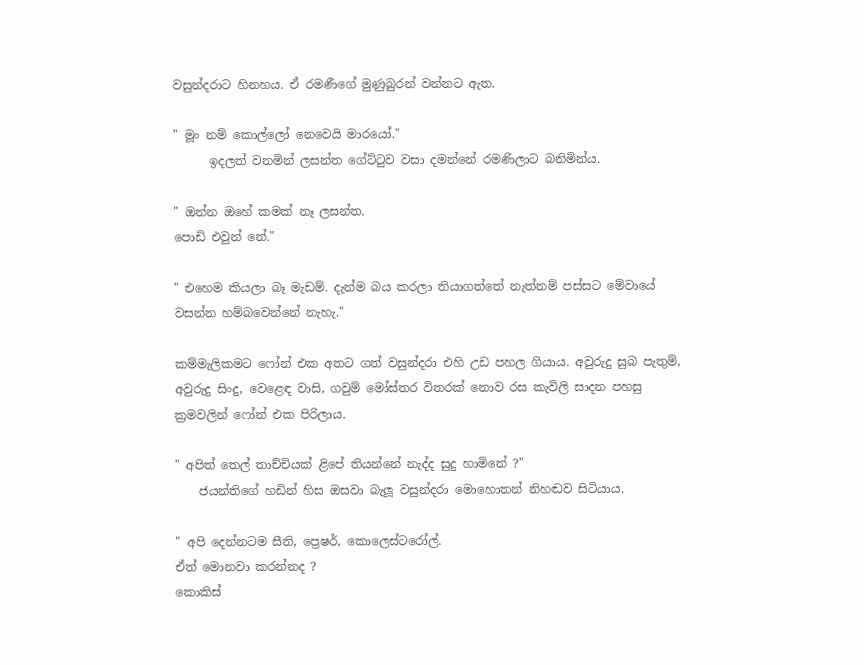වසුන්දරාට හිනහය. ඒ රමණීගේ මුණුබුරන් වන්නට ඇත.

" මූං නම් කොල්ලෝ නෙවෙයි මාරයෝ."
      ඉදලත් වනමින් ලසන්ත ගේට්ටුව වසා දමන්නේ රමණිලාට බනිමින්ය.

" ඔන්න ඔහේ කමක් නෑ ලසන්ත.
පොඩි එවුන් නේ."

" එහෙම කියලා බෑ මැඩම්. දැන්ම බය කරලා තියාගත්තේ නැත්නම් පස්සට මේවායේ වසන්න හම්බවෙන්නේ නැහැ."

කම්මැලිකමට ෆෝන් එක අතට ගත් වසුන්දරා එහි උඩ පහල ගියාය. අවුරුදු සුබ පැතුම්, අවුරුදු සිංදු, වෙළෙඳ වාසි, ගවුම් මෝස්තර විතරක් නොව රස කැවිලි සාදන පහසු ක්‍රමවලින් ෆෝන් එක පිරිලාය.

" අපිත් තෙල් තාච්චියක් ළිපේ තියන්නේ නැද්ද සුදු හාමිනේ ?"
    ජයන්තිගේ හඩින් හිස ඔසවා බැලූ වසුන්දරා මොහොතන් නිහඬව සිටියාය.

" අපි දෙන්නටම සීනි, ප්‍රෙෂර්, කොලෙස්ටරෝල්.
ඒත් මොනවා කරන්නද ?
කොකිස්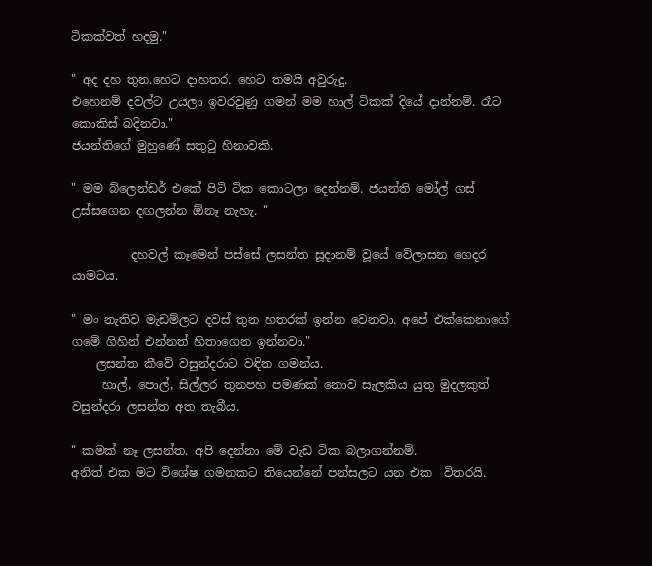ටිකක්වත් හදමු."

" අද දහ තුන.හෙට දාහතර. හෙට තමයි අවුරුදු.
එහෙනම් දවල්ට උයලා ඉවරවුණු ගමන් මම හාල් ටිකක් දියේ දාන්නම්. රෑට කොකිස් බදිනවා."
ජයන්තිගේ මුහුණේ සතුටු හිනාවකි.

" මම බ්ලෙන්ඩර් එකේ පිටි ටික කොටලා දෙන්නම්. ජයන්ති මෝල් ගස් උස්සගෙන දඟලන්න ඕනෑ නැහැ. "

          දහවල් කෑමෙන් පස්සේ ලසන්ත සූදානම් වූයේ වේලාසන ගෙදර යාමටය.

" මං නැතිව මැඩම්ලට දවස් තුන හතරක් ඉන්න වෙනවා. අපේ එක්කෙනාගේ ගමේ ගිහින් එන්නත් හිතාගෙන ඉන්නවා."
    ලසන්ත කීවේ වසුන්දරාට වඳින ගමන්ය.
     හාල්, පොල්, සිල්ලර තුනපහ පමණක් නොව සැලකිය යුතු මුදලකුත් වසුන්දරා ලසන්ත අත තැබීය.

" කමක් නෑ ලසන්ත. අපි දෙන්නා මේ වැඩ ටික බලාගන්නම්.
අනිත් එක මට විශේෂ ගමනකට තියෙන්නේ පන්සලට යන එක  විතරයි.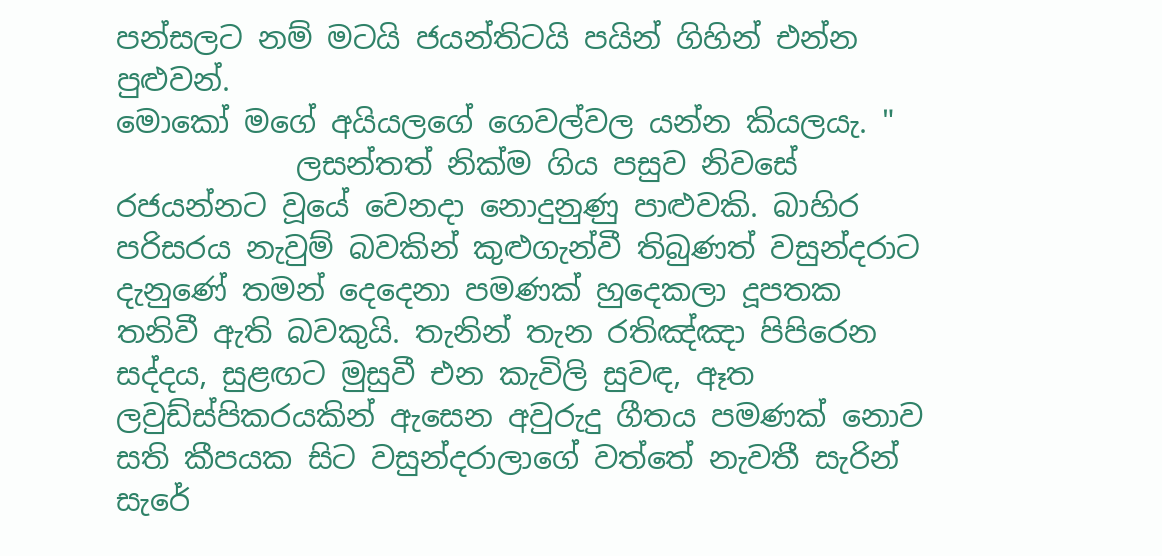පන්සලට නම් මටයි ජයන්තිටයි පයින් ගිහින් එන්න පුළුවන්.
මොකෝ මගේ අයියලගේ ගෙවල්වල යන්න කියලයැ. "
            ලසන්තත් නික්ම ගිය පසුව නිවසේ රජයන්නට වූයේ වෙනදා නොදුනුණු පාළුවකි. බාහිර පරිසරය නැවුම් බවකින් කුළුගැන්වී තිබුණත් වසුන්දරාට දැනුණේ තමන් දෙදෙනා පමණක් හුදෙකලා දූපතක තනිවී ඇති බවකුයි. තැනින් තැන රතිඤ්ඤා පිපිරෙන සද්දය, සුළඟට මුසුවී එන කැවිලි සුවඳ, ඈත ලවුඩ්ස්පිකරයකින් ඇසෙන අවුරුදු ගීතය පමණක් නොව සති කීපයක සිට වසුන්දරාලාගේ වත්තේ නැවතී සැරින් සැරේ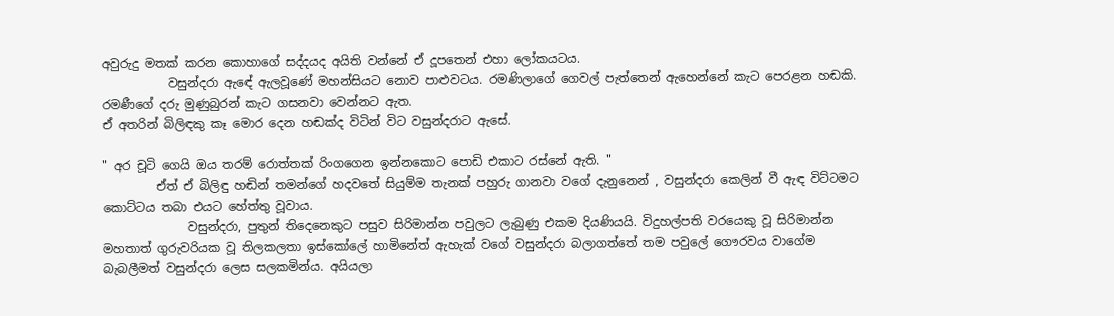අවුරුදු මතක් කරන කොහාගේ සද්දයද අයිති වන්නේ ඒ දූපතෙන් එහා ලෝකයටය.
           වසුන්දරා ඇඳේ ඇලවූණේ මහන්සියට නොව පාළුවටය. රමණිලාගේ ගෙවල් පැත්තෙන් ඇහෙන්නේ කැට පෙරළන හඬකි. රමණීගේ දරු මුණුබුරන් කැට ගසනවා වෙන්නට ඇත.
ඒ අතරින් බිලිඳකු කෑ මොර දෙන හඬක්ද විටින් විට වසුන්දරාට ඇසේ.

" අර චූටි ගෙයි ඔය තරම් රොත්තක් රිංගගෙන ඉන්නකොට පොඩි එකාට රස්නේ ඇති. "
         ඒත් ඒ බිලිඳු හඬින් තමන්ගේ හදවතේ සියුම්ම තැනක් පහුරු ගානවා වගේ දැනුනෙන් , වසුන්දරා කෙලින් වී ඇඳ විට්ටමට කොට්ටය තබා එයට හේත්තු වූවාය.
              වසුන්දරා, පුතුන් තිදෙනෙකුට පසුව සිරිමාන්න පවුලට ලැබුණු එකම දියණියයි. විදුහල්පති වරයෙකු වූ සිරිමාන්න මහතාත් ගුරුවරියක වූ තිලකලතා ඉස්කෝලේ හාමිනේත් ඇහැක් වගේ වසුන්දරා බලාගත්තේ තම පවුලේ ගෞරවය වාගේම බැබලීමත් වසුන්දරා ලෙස සලකමින්ය. අයියලා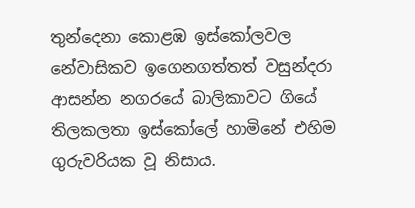තුන්දෙනා කොළඹ ඉස්කෝලවල නේවාසිකව ඉගෙනගත්තත් වසුන්දරා ආසන්න නගරයේ බාලිකාවට ගියේ තිලකලතා ඉස්කෝලේ හාමිනේ එහිම ගුරුවරියක වූ නිසාය.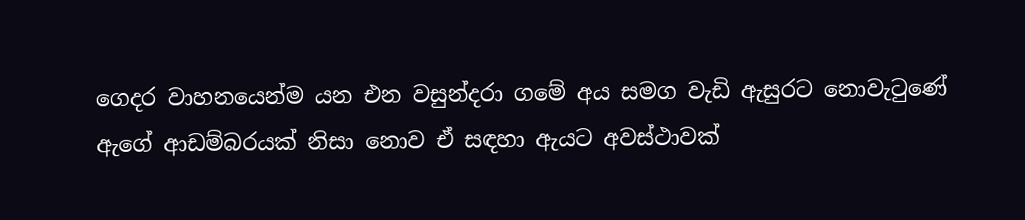ගෙදර වාහනයෙන්ම යන එන වසුන්දරා ගමේ අය සමග වැඩි ඇසුරට නොවැටුණේ ඇගේ ආඩම්බරයක් නිසා නොව ඒ සඳහා ඇයට අවස්ථාවක්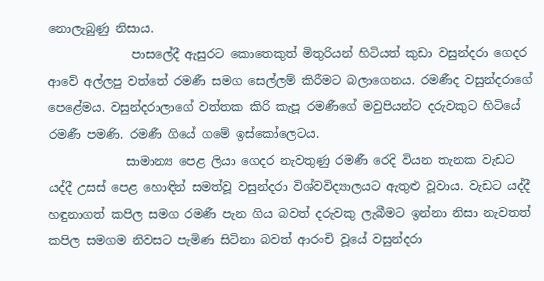නොලැබුණු නිසාය.
              පාසලේදී ඇසුරට කොතෙකුත් මිතුරියන් හිටියත් කුඩා වසුන්දරා ගෙදර ආවේ අල්ලපු වත්තේ රමණී සමග සෙල්ලම් කිරීමට බලාගෙනය. රමණීද වසුන්දරාගේ පෙළේමය. වසුන්දරාලාගේ වත්තක කිරි කැපූ රමණීගේ මවුපියන්ට දරුවකුට හිටියේ රමණී පමණි. රමණී ගියේ ගමේ ඉස්කෝලෙටය.
             සාමාන්‍ය පෙළ ලියා ගෙදර නැවතුණු රමණී රෙදි වියන තැනක වැඩට යද්දී උසස් පෙළ හොඳින් සමත්වූ වසුන්දරා විශ්වවිද්‍යාලයට ඇතුළු වූවාය. වැඩට යද්දී හඳුනාගත් කපිල සමග රමණී පැන ගිය බවත් දරුවකු ලැබීමට ඉන්නා නිසා නැවතත් කපිල සමගම නිවසට පැමිණ සිටිනා බවත් ආරංචි වූයේ වසුන්දරා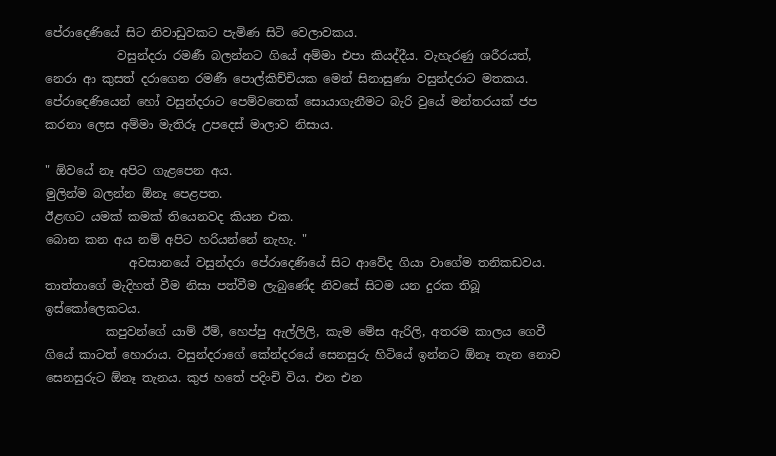පේරාදෙණියේ සිට නිවාඩුවකට පැමිණ සිටි වෙලාවකය.
            වසුන්දරා රමණී බලන්නට ගියේ අම්මා එපා කියද්දීය. වැහැරණු ශරීරයත්, නෙරා ආ කුසත් දරාගෙන රමණී පොල්කිච්චියක මෙන් සිනාසුණා වසුන්දරාට මතකය. පේරාදෙණියෙන් හෝ වසුන්දරාට පෙම්වතෙක් සොයාගැනීමට බැරි වුයේ මන්තරයක් ජප කරනා ලෙස අම්මා මැතිරූ උපදෙස් මාලාව නිසාය.

" ඕවයේ නෑ අපිට ගැළපෙන අය.
මුලින්ම බලන්න ඕනෑ පෙළපත.
ඊළඟට යමක් කමක් තියෙනවද කියන එක.
බොන කන අය නම් අපිට හරියන්නේ නැහැ. "
              අවසානයේ වසුන්දරා පේරාදෙණියේ සිට ආවේද ගියා වාගේම තනිකඩවය. තාත්තාගේ මැදිහත් වීම නිසා පත්වීම ලැබුණේද නිවසේ සිටම යන දුරක තිබූ ඉස්කෝලෙකටය.
          කපුවන්ගේ යාම් ඊම්, හෙප්පු ඇල්ලිලි, කැම මේස ඇරිලි, අතරම කාලය ගෙවී ගියේ කාටත් හොරාය. වසුන්දරාගේ කේන්දරයේ සෙනසුරු හිටියේ ඉන්නට ඕනෑ තැන නොව සෙනසුරුට ඕනෑ තැනය. කුජ හතේ පදිංචි විය. එන එන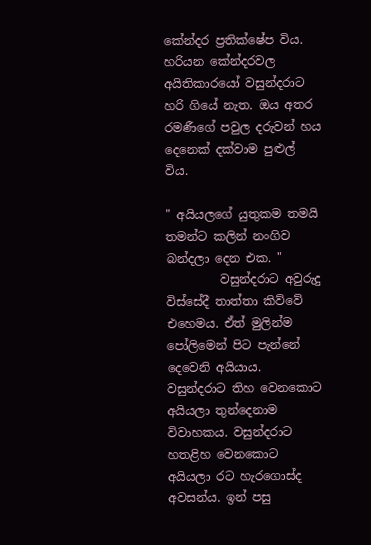කේන්දර ප්‍රතික්ෂේප විය. හරියන කේන්දරවල අයිතිකාරයෝ වසුන්දරාට හරි ගියේ නැත. ඔය අතර රමණීගේ පවුල දරුවන් හය දෙනෙක් දක්වාම පුළුල් විය.

" අයියලගේ යුතුකම තමයි තමන්ට කලින් නංගිව බන්දලා දෙන එක. "
         වසුන්දරාට අවුරුදු විස්සේදී තාත්තා කිව්වේ එහෙමය. ඒත් මුලින්ම පෝලිමෙන් පිට පැන්නේ දෙවෙනි අයියාය. වසුන්දරාට තිහ වෙනකොට අයියලා තුන්දෙනාම විවාහකය. වසුන්දරාට හතළිහ වෙනකොට අයියලා රට හැරගොස්ද අවසන්ය. ඉන් පසු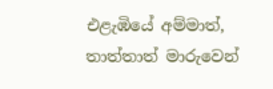එළැඹියේ අම්මාත්, තාත්තාත් මාරුවෙන්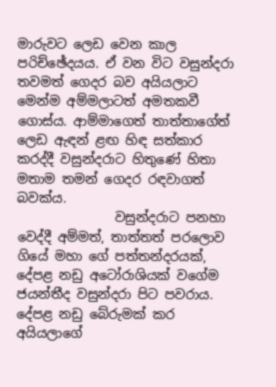මාරුවට ලෙඩ වෙන කාල පරිච්ඡේදයය. ඒ වන විට වසුන්දරා තවමත් ගෙදර බව අයියලාට මෙන්ම අම්මලාටත් අමතකවී ගොස්ය. ආම්මාගෙත් තාත්තාගේත් ලෙඩ ඇඳන් ළඟ හිඳ සත්කාර කරද්දී වසුන්දරාට හිතුණේ හිතා මතාම තමන් ගෙදර රඳවාගත් බවක්ය.
               වසුන්දරාට පනහා වෙද්දී අම්මත්, තාත්තත් පරලොව ගියේ මහා ගේ පත්තන්දරයක්, දේපළ නඩු අටෝරාශියක් වගේම ජයන්තීද වසුන්දරා පිට පවරාය. දේපළ නඩු බේරුමක් කර අයියලාගේ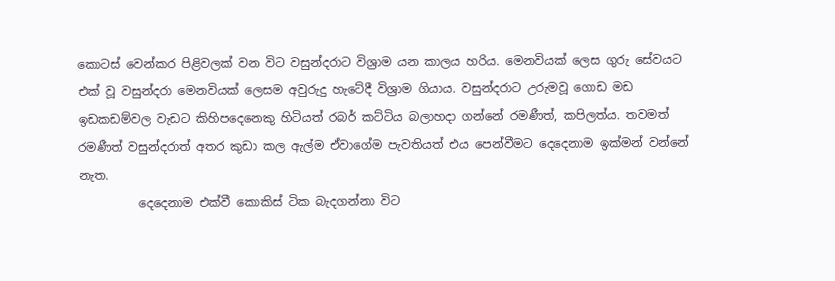කොටස් වෙන්කර පිළිවලක් වන විට වසුන්දරාට විශ්‍රාම යන කාලය හරිය. මෙනවියක් ලෙස ගුරු සේවයට එක් වූ වසුන්දරා මෙනවියක් ලෙසම අවුරුදු හැටේදී විශ්‍රාම ගියාය. වසුන්දරාට උරුමවූ ගොඩ මඩ ඉඩකඩම්වල වැඩට කිහිපදෙනෙකු හිටියත් රබර් කට්ටිය බලාහදා ගන්නේ රමණීත්, කපිලත්ය. තවමත් රමණීත් වසුන්දරාත් අතර කුඩා කල ඇල්ම ඒවාගේම පැවතියත් එය පෙන්වීමට දෙදෙනාම ඉක්මන් වන්නේ නැත.
          දෙදෙනාම එක්වී කොකිස් ටික බැදගන්නා විට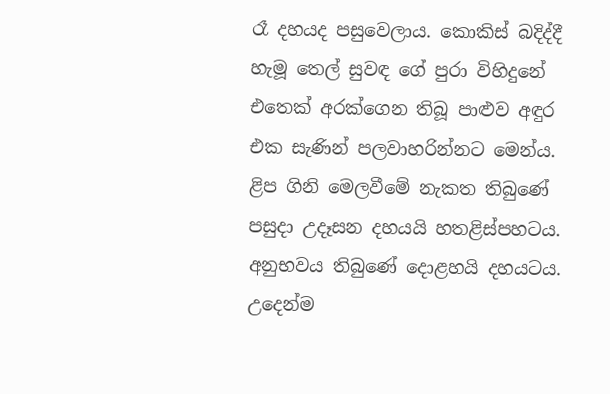රෑ දහයද පසුවෙලාය. කොකිස් බදිද්දී හැමූ තෙල් සුවඳ ගේ පුරා විහිදුනේ එතෙක් අරක්ගෙන තිබූ පාළුව අඳුර එක සැණින් පලවාහරින්නට මෙන්ය. ළිප ගිනි මෙලවීමේ නැකත තිබුණේ පසුදා උදෑසන දහයයි හතළිස්පහටය. අනුභවය තිබුණේ දොළහයි දහයටය. උදෙන්ම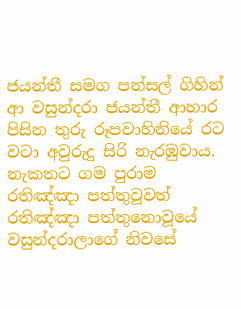ජයන්තී සමග පන්සල් ගිහින් ආ වසුන්දරා ජයන්තී ආහාර පිසින තුරු රූපවාහිනියේ රට වටා අවුරුදු සිරි නැරඹුවාය. නැකතට ගම පුරාම රතිඤ්ඤා පත්තුවූවත් රතිඤ්ඤා පත්තුනොවූයේ වසුන්දරාලාගේ නිවසේ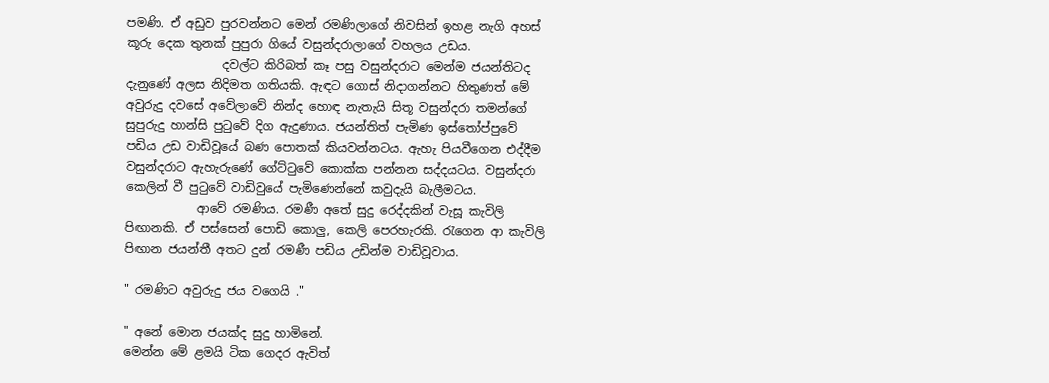පමණි. ඒ අඩුව පුරවන්නට මෙන් රමණිලාගේ නිවසින් ඉහළ නැගි අහස් කූරු දෙක තුනක් පුපුරා ගියේ වසුන්දරාලාගේ වහලය උඩය.
                දවල්ට කිරිබත් කෑ පසු වසුන්දරාට මෙන්ම ජයන්තිටද දැනුණේ අලස නිදිමත ගතියකි. ඇඳට ගොස් නිදාගන්නට හිතුණත් මේ අවුරුදු දවසේ අවේලාවේ නින්ද හොඳ නැතැයි සිතූ වසුන්දරා තමන්ගේ සුපුරුදු හාන්සි පුටුවේ දිග ඇදුණාය. ජයන්තිත් පැමිණ ඉස්තෝප්පුවේ පඩිය උඩ වාඩිවූයේ බණ පොතක් කියවන්නටය. ඇහැ පියවීගෙන එද්දීම වසුන්දරාට ඇහැරුණේ ගේට්ටුවේ කොක්ක පන්නන සද්දයටය. වසුන්දරා කෙලින් වී පුටුවේ වාඩිවුයේ පැමිණෙන්නේ කවුදැයි බැලීමටය.
            ආවේ රමණිය. රමණී අතේ සුදු රෙද්දකින් වැසූ කැවිලි පිඟානකි. ඒ පස්සෙන් පොඩි කොලු, කෙලි පෙරහැරකි. රැගෙන ආ කැවිලි පිඟාන ජයන්තී අතට දුන් රමණී පඩිය උඩින්ම වාඩිවූවාය.

" රමණිට අවුරුදු ජය වගෙයි ."

" අනේ මොන ජයක්ද සුදු හාමිනේ.
මෙන්න මේ ළමයි ටික ගෙදර ඇවිත්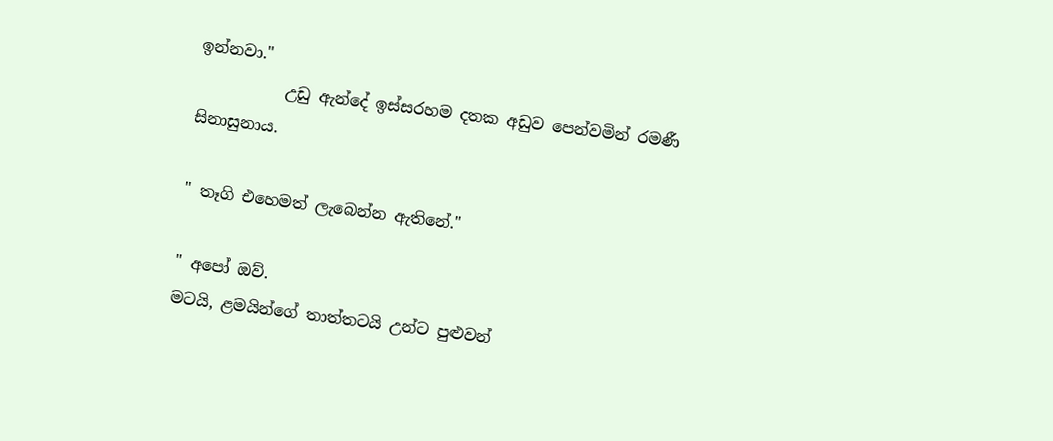ඉන්නවා."
           උඩු ඇන්දේ ඉස්සරහම දතක අඩුව පෙන්වමින් රමණී සිනාසුනාය.

" තෑගි එහෙමත් ලැබෙන්න ඇතිනේ."

" අපෝ ඔව්.
මටයි, ළමයින්ගේ තාත්තටයි උන්ට පුළුවන්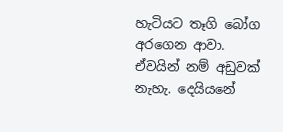හැටියට තෑගි බෝග අරගෙන ආවා. ඒවයින් නම් අඩුවක් නැහැ. දෙයියනේ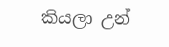කියලා උන්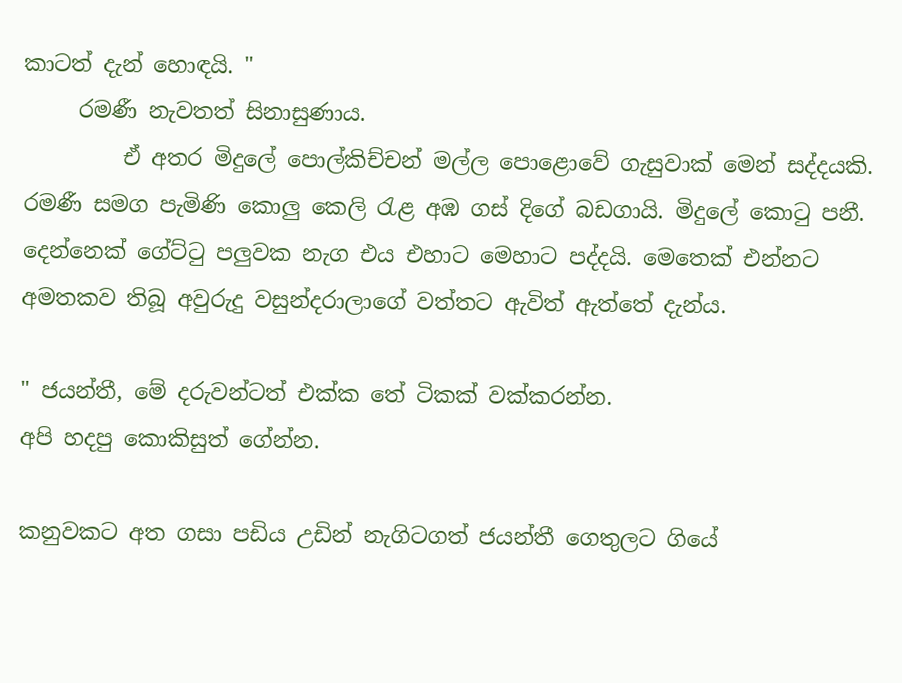කාටත් දැන් හොඳයි. "
     රමණී නැවතත් සිනාසුණාය.
         ඒ අතර මිදුලේ පොල්කිච්චන් මල්ල පොළොවේ ගැසුවාක් මෙන් සද්දයකි. රමණී සමග පැමිණි කොලු කෙලි රැළ අඹ ගස් දිගේ බඩගායි. මිදුලේ කොටු පනී. දෙන්නෙක් ගේට්ටු පලුවක නැග එය එහාට මෙහාට පද්දයි. මෙතෙක් එන්නට අමතකව තිබූ අවුරුදු වසුන්දරාලාගේ වත්තට ඇවිත් ඇත්තේ දැන්ය.

" ජයන්තී, මේ දරුවන්ටත් එක්ක තේ ටිකක් වක්කරන්න.
අපි හදපු කොකිසුත් ගේන්න.

කනුවකට අත ගසා පඩිය උඩින් නැගිටගත් ජයන්තී ගෙතුලට ගියේ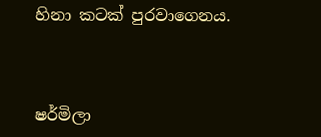හිනා කටක් පුරවාගෙනය.



ෂර්මිලා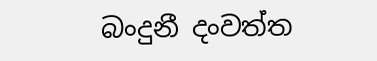බංදුනී දංවත්ත